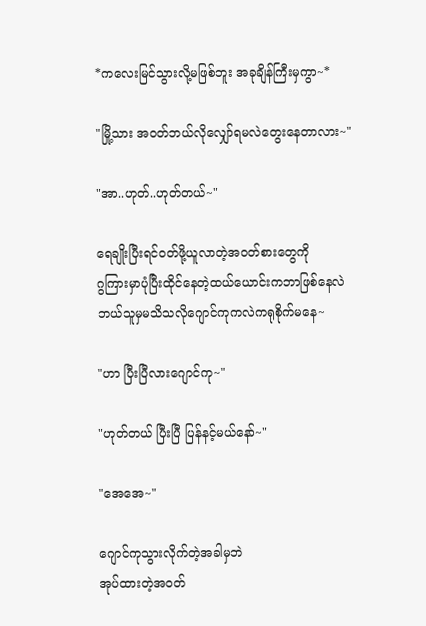*ကလေးမြင်သွားလို့မဖြစ်ဘူး အခုချိန်ကြီးမှကွာ~*

"မြို့သား အဝတ်ဘယ်လိုလျှော်ရမလဲတွေးနေတာလား~"

"အာ..ဟုတ်..ဟုတ်တယ်~"

ရေချိုးပြီးရင်ဝတ်ဖို့ယူလာတဲ့အဝတ်စားတွေကို
ဂွကြားမှာပုံပြီးထိုင်နေတဲ့ထယ်ယောင်းကဘာဖြစ်နေလဲ
ဘယ်သူမှမသိသလိုဂျောင်ကုကလဲကရုစိုက်မနေ~

"ဟာ ပြီးပြီလားဂျောင်ကု~"

"ဟုတ်တယ် ပြီးပြီ ပြန်နင့်မယ်နော်~"

"အေအေ~"

ဂျောင်ကုသွားလိုက်တဲ့အခါမှဘဲ
အုပ်ထားတဲ့အဝတ်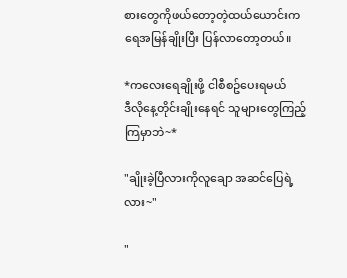စားတွေကိုဖယ်တော့တဲ့ထယ်ယောင်းက
ရေအမြန်ချိုးပြီး ပြန်လာတော့တယ်။

*ကလေးရေချိုးဖို့ ငါစီစဥ်ပေးရမယ်
ဒီလိုနေ့တိုင်းချိုးနေရင် သူများတွေကြည့်ကြမှာဘဲ~*

"ချိုးခဲ့ပြီလားကိုလူချော အဆင်ပြေရဲ့လား~"

"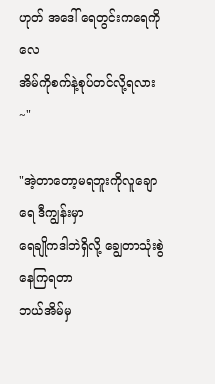ဟုတ် အဒေါ် ရေတွင်းကရေကိုလေ
အိမ်ကိုစက်နဲ့စုပ်တင်လို့ရလား~"

"အဲ့တာတော့မရဘူးကိုလူချောရေ ဒီကျွန်းမှာ
ရေချိုကဒါဘဲရှိလို့ ချွေတာသုံးစွဲနေကြရတာ
ဘယ်အိမ်မှ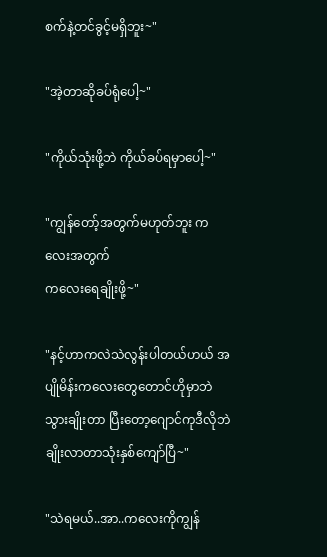စက်နဲ့တင်ခွင့်မရှိဘူး~"

"အဲ့တာဆိုခပ်ရုံပေါ့~"

"ကိုယ်သုံးဖို့ဘဲ ကိုယ်ခပ်ရမှာပေါ့~"

"ကျွန်တော့်အတွက်မဟုတ်ဘူး ကလေးအတွက်
ကလေးရေချိုးဖို့~"

"နင့်ဟာကလဲသဲလွန်းပါတယ်ဟယ် အပျိုမိန်းကလေးတွေတောင်ဟိုမှာဘဲသွားချိုးတာ ပြီးတော့ဂျောင်ကုဒီလိုဘဲချိုးလာတာသုံးနှစ်ကျော်ပြီ~"

"သဲရမယ်..အာ..ကလေးကိုကျွန်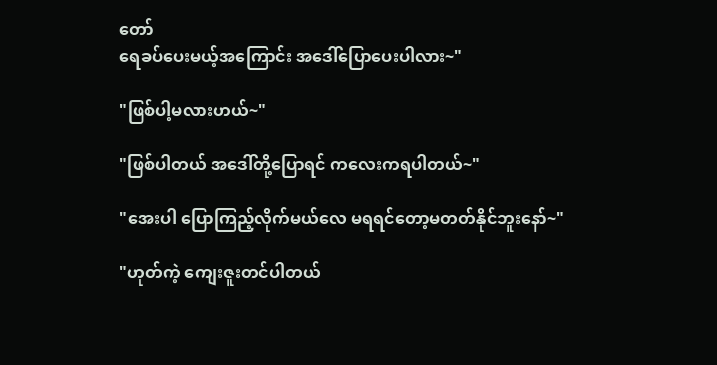တော်
ရေခပ်ပေးမယ့်အကြောင်း အဒေါ်ပြောပေးပါလား~"

"ဖြစ်ပါ့မလားဟယ်~"

"ဖြစ်ပါတယ် အဒေါ်တို့ပြောရင် ကလေးကရပါတယ်~"

"အေးပါ ပြောကြည့်လိုက်မယ်လေ မရရင်တော့မတတ်နိုင်ဘူးနော်~"

"ဟုတ်ကဲ့ ကျေးဇူးတင်ပါတယ်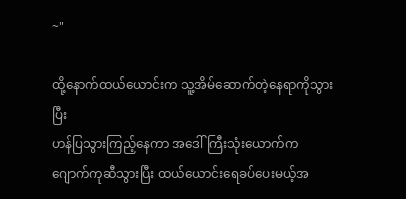~"

ထို့နောက်ထယ်ယောင်းက သူ့အိမ်ဆောက်တဲ့နေရာကိုသွားပြီး
ဟန်ပြသွားကြည့်နေကာ အဒေါ်ကြီးသုံးယောက်က
ဂျောက်ကုဆီသွားပြီး ထယ်ယောင်းရေခပ်ပေးမယ့်အ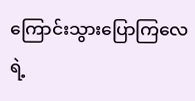ကြောင်းသွားပြောကြလေရဲ့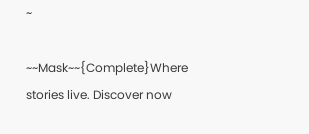~

~~Mask~~{Complete}Where stories live. Discover now